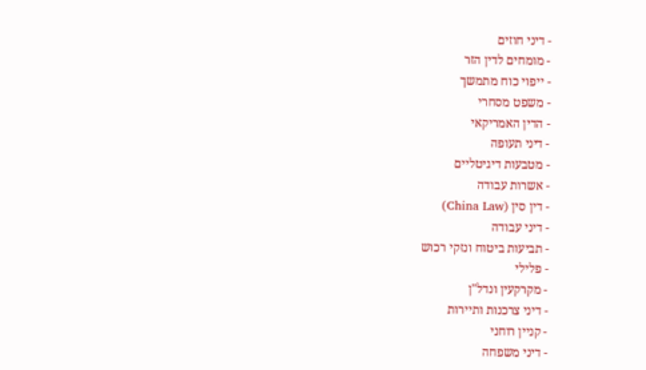- דיני חוזים
- מומחים לדין הזר
- ייפוי כוח מתמשך
- משפט מסחרי
- הדין האמריקאי
- דיני תעופה
- מטבעות דיגיטליים
- אשרות עבודה
- דין סין (China Law)
- דיני עבודה
- תביעות ביטוח ונזקי רכוש
- פלילי
- מקרקעין ונדל"ן
- דיני צרכנות ותיירות
- קניין רוחני
- דיני משפחה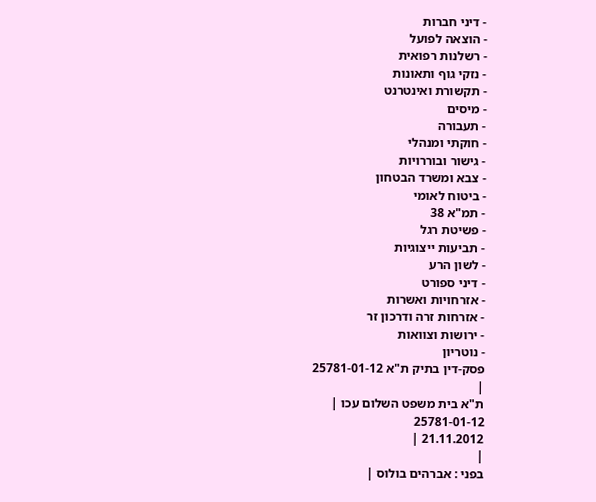- דיני חברות
- הוצאה לפועל
- רשלנות רפואית
- נזקי גוף ותאונות
- תקשורת ואינטרנט
- מיסים
- תעבורה
- חוקתי ומנהלי
- גישור ובוררויות
- צבא ומשרד הבטחון
- ביטוח לאומי
- תמ"א 38
- פשיטת רגל
- תביעות ייצוגיות
- לשון הרע
- דיני ספורט
- אזרחויות ואשרות
- אזרחות זרה ודרכון זר
- ירושות וצוואות
- נוטריון
פסק-דין בתיק ת"א 25781-01-12
|
ת"א בית משפט השלום עכו |
25781-01-12
21.11.2012 |
|
בפני : אברהים בולוס |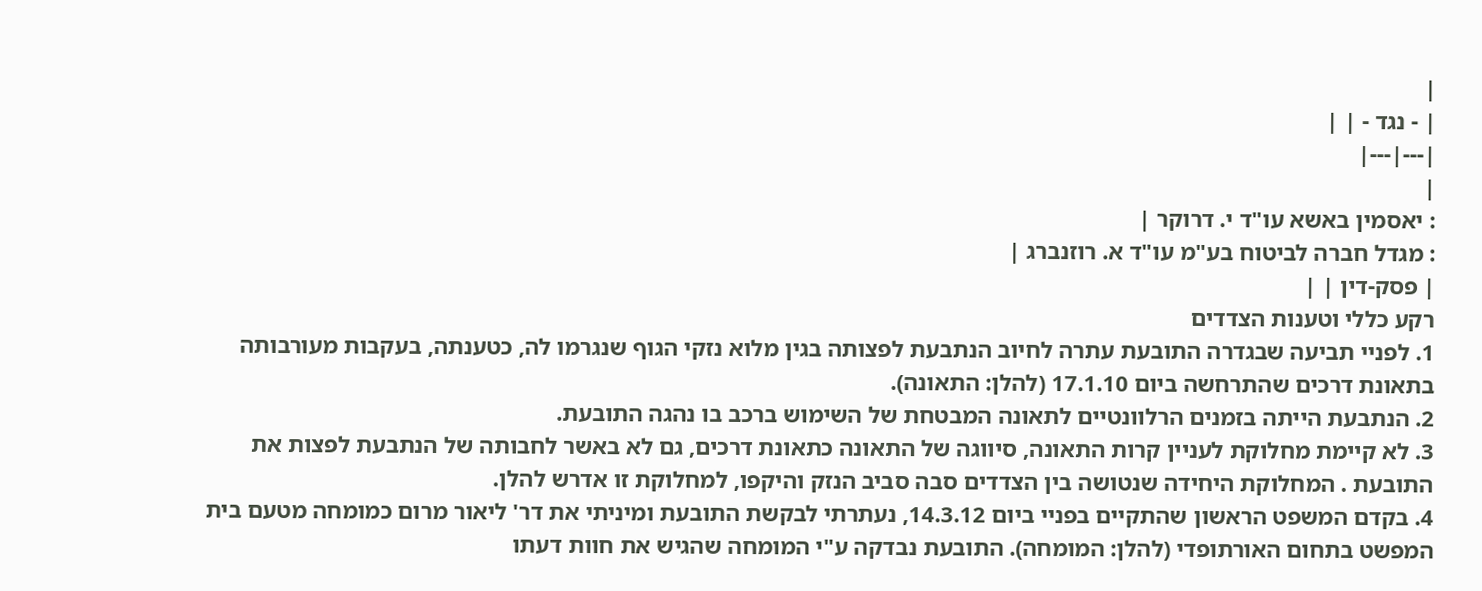|
| - נגד - | |
|---|---|
|
: יאסמין באשא עו"ד י. דרוקר |
: מגדל חברה לביטוח בע"מ עו"ד א. רוזנברג |
| פסק-דין | |
רקע כללי וטענות הצדדים
1. לפניי תביעה שבגדרה התובעת עתרה לחיוב הנתבעת לפצותה בגין מלוא נזקי הגוף שנגרמו לה, כטענתה, בעקבות מעורבותה בתאונת דרכים שהתרחשה ביום 17.1.10 (להלן: התאונה).
2. הנתבעת הייתה בזמנים הרלוונטיים לתאונה המבטחת של השימוש ברכב בו נהגה התובעת.
3. לא קיימת מחלוקת לעניין קרות התאונה, סיווגה של התאונה כתאונת דרכים, גם לא באשר לחבותה של הנתבעת לפצות את התובעת . המחלוקת היחידה שנטושה בין הצדדים סבה סביב הנזק והיקפו, למחלוקת זו אדרש להלן.
4. בקדם המשפט הראשון שהתקיים בפניי ביום 14.3.12, נעתרתי לבקשת התובעת ומיניתי את דר' ליאור מרום כמומחה מטעם בית המפשט בתחום האורתופדי (להלן: המומחה). התובעת נבדקה ע"י המומחה שהגיש את חוות דעתו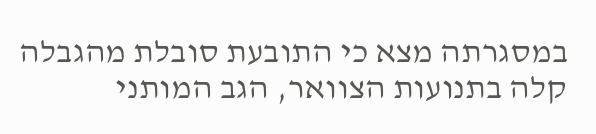במסגרתה מצא כי התובעת סובלת מהגבלה קלה בתנועות הצוואר, הגב המותני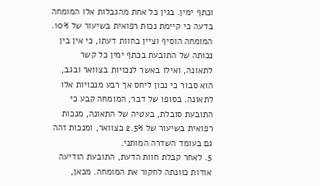וכתף ימין. בגין כל אחת מהגבלות אלו המומחה בדעה כי קיימת נכות רפואית בשיעור של 10%. המומחה הוסיף וציין בחוות דעתו, כי אין בין נכותה של התובעת בכתף ימין כל קשר לתאונה, ואילו באשר לנכויות בצוואר ובגב, הוא סבור כי נכון ליחס אך רבע מנכויות אלו לתאונה. בסופו של דבר, המומחה קבע כי התובעת סובלת, בעטיה של התאונה, מנכות רפואית בשיעור של 2.5% בצוואר, ומנכות זהה גם בעומד השדרה המותני.
5. לאחר קבלת חוות הדעת, התובעת הודיעה אודות כוונתה לחקור את המומחה. מכאן,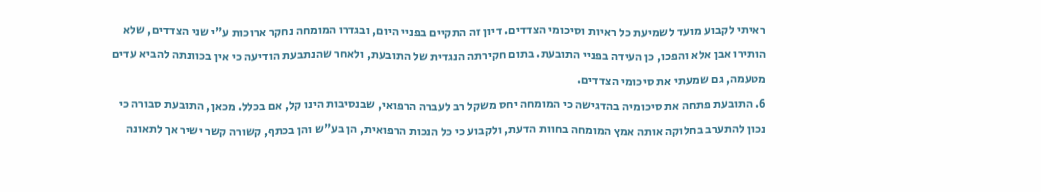ראיתי לקבוע מועד לשמיעת כל ראיות וסיכומי הצדדים. דיון זה התקיים בפניי היום, ובגדרו המומחה נחקר ארוכות ע"י שני הצדדים, שלא הותירו אבן אלא והפכו, כן העידה בפניי התובעת. בתום חקירתה הנגדית של התובעת, ולאחר שהנתבעת הודיעה כי אין בכוונתה להביא עדים מטעמה, גם שמעתי את סיכומי הצדדים.
6. התובעת פתחה את סיכומיה בהדגישה כי המומחה יחס משקל רב לעברה הרפואי, שבנסיבות הינו קל, אם בכלל. מכאן, התובעת סבורה כי נכון להתערב בחלוקה אותה אמץ המומחה בחוות הדעת, ולקבוע כי כל הנכות הרפואית, הן בע"ש והן בכתף, קשורה קשר ישיר אך לתאונה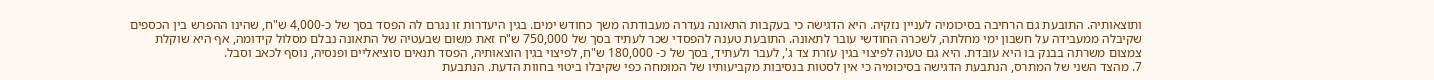ותוצאותיה. התובעת גם הרחיבה בסיכומיה לעניין נזקיה. היא הדגישה כי בעקבות התאונה נעדרה מעבודתה משך כחודש ימים. בגין היעדרות זו נגרם לה הפסד בסך של כ-4,000 ש"ח, שהינו ההפרש בין הכספים שקיבלה ממעבידה על חשבון ימי מחלתה, לשכרה החודשי עובר לתאונה. התובעת טענה להפסדי שכר לעתיד בסך של 750,000 ש"ח זאת משום שבעטיה של התאונה נבלם מסלול קידומה, אף היא שוקלת צמצום משרתה בבנק בו היא עובדת. היא גם טענה לפיצוי בגין עזרת צד ג', לעבר ולעתיד, בסך של כ- 180,000 ש"ח, לפיצוי בגין הוצאותיה, הפסד תנאים סוציאליים ופנסיה, נוסף לכאב וסבל.
7. מהצד השני של המתרס, הנתבעת הדגישה בסיכומיה כי אין לסטות בנסיבות מקביעותיו של המומחה כפי שקיבלו ביטוי בחוות הדעת. הנתבעת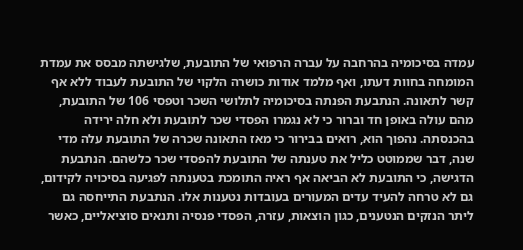עמדה בסיכומיה בהרחבה על עברה הרפואי של התובעת, שלגישתה מבסס את עמדת המומחה בחוות דעתו, ואף מלמד אודות כושרה הלקוי של התובעת לעבוד ללא אף קשר לתאונה. הנתבעת הפנתה בסיכומיה לתלושי השכר וטפסי 106 של התובעת, מהם עולה באופן חד וברור כי לא נגמרו הפסדי שכר לתובעת ולא חלה ירידה בהכנסתה. נהפוך הוא, רואים בבירור כי מאז התאונה שכרה של התובעת עלה מדי שנה, דבר שממוטט כליל את טענתה של התובעת להפסדי שכר כלשהם. הנתבעת הדגישה, כי התובעת לא הביאה אף ראיה התומכת בטענתה לפגיעה בסיכויה לקידום, גם לא טרחה להעיד עדים המעורים בעובדות נטענות אלו. הנתבעת התייחסה גם ליתר הנזקים הנטענים, כגון הוצאות, עזרה, הפסדי פנסיה ותנאים סוציאליים, כאשר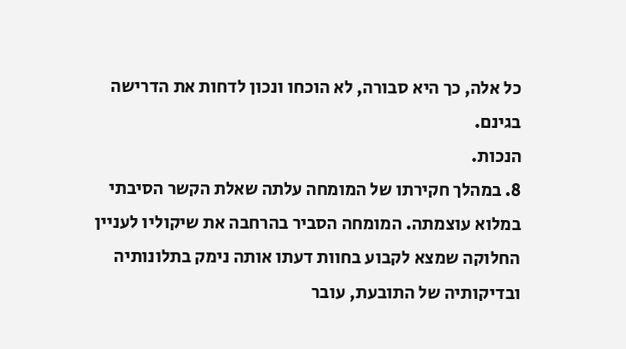כל אלה, כך היא סבורה, לא הוכחו ונכון לדחות את הדרישה בגינם.
הנכות.
8. במהלך חקירתו של המומחה עלתה שאלת הקשר הסיבתי במלוא עוצמתה. המומחה הסביר בהרחבה את שיקוליו לעניין החלוקה שמצא לקבוע בחוות דעתו אותה נימק בתלונותיה ובדיקותיה של התובעת, עובר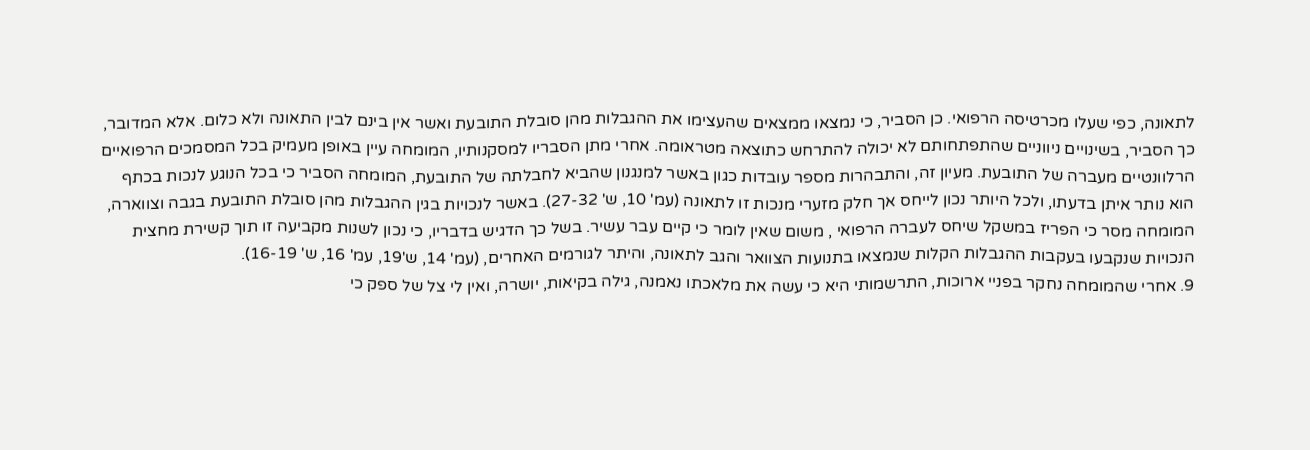לתאונה, כפי שעלו מכרטיסה הרפואי. כן הסביר, כי נמצאו ממצאים שהעצימו את ההגבלות מהן סובלת התובעת ואשר אין בינם לבין התאונה ולא כלום. אלא המדובר, כך הסביר, בשינויים ניווניים שהתפתחותם לא יכולה להתרחש כתוצאה מטראומה. אחרי מתן הסבריו למסקנותיו, המומחה עיין באופן מעמיק בכל המסמכים הרפואיים הרלוונטיים מעברה של התובעת. מעיון זה, והתבהרות מספר עובדות כגון באשר למנגנון שהביא לחבלתה של התובעת, המומחה הסביר כי בכל הנוגע לנכות בכתף הוא נותר איתן בדעתו, ולכל היותר נכון לייחס אך חלק מזערי מנכות זו לתאונה (עמ' 10, ש' 27-32). באשר לנכויות בגין ההגבלות מהן סובלת התובעת בגבה וצווארה, המומחה מסר כי הפריז במשקל שיחס לעברה הרפואי , משום שאין לומר כי קיים עבר עשיר. בשל כך הדגיש בדבריו, כי נכון לשנות מקביעה זו תוך קשירת מחצית הנכויות שנקבעו בעקבות ההגבלות הקלות שנמצאו בתנועות הצוואר והגב לתאונה, והיתר לגורמים האחרים, (עמ' 14, ש'19, עמ' 16, ש' 16-19).
9. אחרי שהמומחה נחקר בפניי ארוכות, התרשמותי היא כי עשה את מלאכתו נאמנה, גילה בקיאות, יושרה, ואין לי צל של ספק כי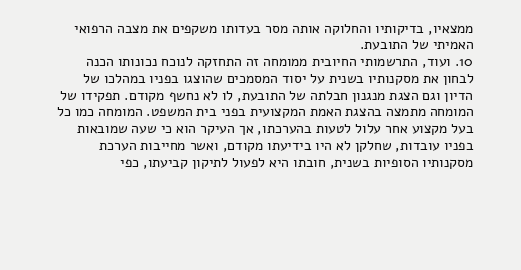ממצאיו, בדיקותיו והחלוקה אותה מסר בעדותו משקפים את מצבה הרפואי האמיתי של התובעת.
10. ועוד, התרשמותי החיובית ממומחה זה התחזקה לנוכח נכונותו הכנה לבחון את מסקנותיו בשנית על יסוד המסמכים שהוצגו בפניו במהלכו של הדיון וגם הצגת מנגנון חבלתה של התובעת, לו לא נחשף מקודם. תפקידו של המומחה מתמצה בהצגת האמת המקצועית בפני בית המשפט. המומחה כמו כל בעל מקצוע אחר עלול לטעות בהערכתו, אך העיקר הוא כי שעה שמובאות בפניו עובדות, שחלקן לא היו בידיעתו מקודם, ואשר מחייבות הערכת מסקנותיו הסופיות בשנית, חובתו היא לפעול לתיקון קביעתו, כפי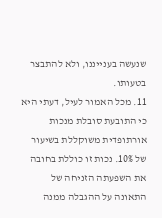שנעשה בענייננו, ולא להתבצר בטעותו.
11. מכל האמור לעיל, דעתי היא כי התובעת סובלת מנכות אורתופדית משוקללת בשיעור של 10%. נכות זו כוללת בחובה את השפעתה הזניחה של התאונה על ההגבלה ממנה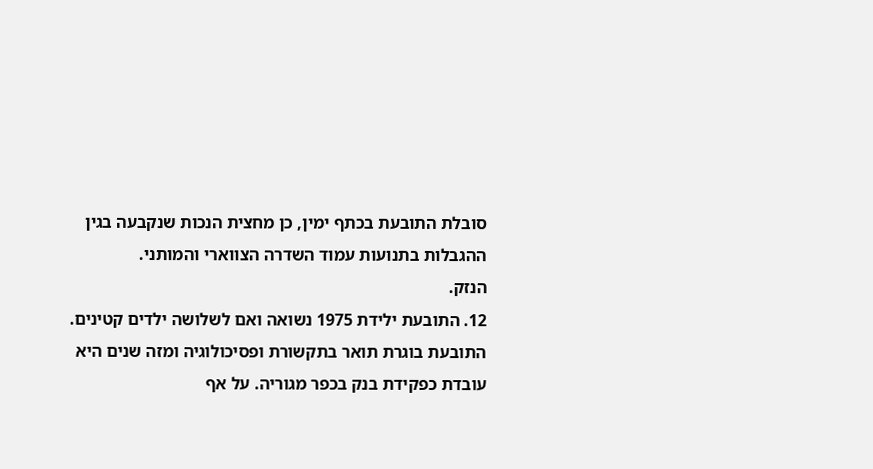סובלת התובעת בכתף ימין, כן מחצית הנכות שנקבעה בגין ההגבלות בתנועות עמוד השדרה הצווארי והמותני.
הנזק.
12. התובעת ילידת 1975 נשואה ואם לשלושה ילדים קטינים. התובעת בוגרת תואר בתקשורת ופסיכולוגיה ומזה שנים היא עובדת כפקידת בנק בכפר מגוריה. על אף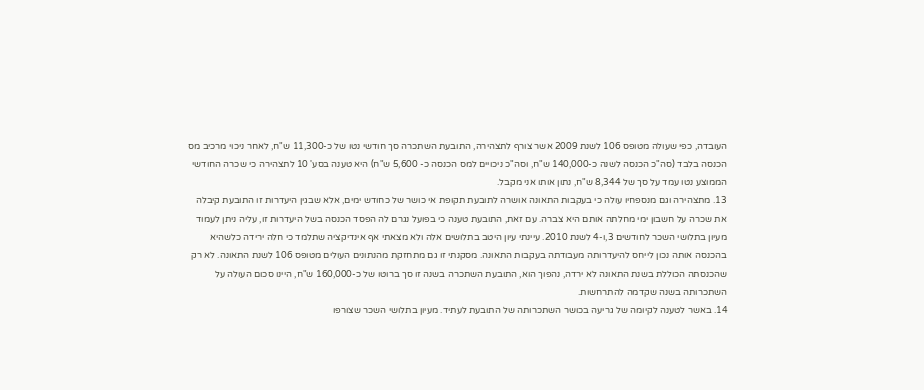העובדה, כפי שעולה מטופס 106 לשנת 2009 אשר צורף לתצהירה, התובעת השתכרה סך חודשי נטו של כ-11,300 ש"ח, לאחר ניכוי מרכיב מס הכנסה בלבד (סה"כ הכנסה לשנה כ-140,000 ש"ח, וסה"כ ניכויים למס הכנסה כ- 5,600 ש"ח) היא טענה בסע' 10 לתצהירה כי שכרה החודשי הממוצע נטו עמד על סך של 8,344 ש"ח, נתון אותו אני מקבל.
13. מתצהירה וגם מנספחיו עולה כי בעקבות התאונה אושרה לתובעת תקופת אי כושר של כחודש ימים, אלא שבגין היעדרות זו התובעת קיבלה את שכרה על חשבון ימי מחלתה אותם היא צברה. עם זאת, התובעת טענה כי בפועל נגרם לה הפסד הכנסה בשל היעדרות זו, עליה ניתן לעמוד מעיון בתלושי השכר לחודשים 3,ו-4 לשנת 2010. עיינתי עיון היטב בתלושים אלה ולא מצאתי אף אינדיקציה שתלמד כי חלה ירידה כלשהיא בהכנסה אותה נכון לייחס להיעדרותה מעבודתה בעקבות התאונה. מסקנתי זו גם מתחזקת מהנתונים העולים מטופס 106 לשנת התאונה. לא רק שהכנסתה הכוללת בשנת התאונה לא ירדה, נהפוך הוא, התובעת השתכרה בשנה זו סך ברוטו של כ-160,000 ש"ח, היינו סכום העולה על השתכרותה בשנה שקדמה להתרחשות.
14. באשר לטענה לקיומה של גריעה בכושר השתכרותה של התובעת לעתיד. מעיון בתלושי השכר שצורפו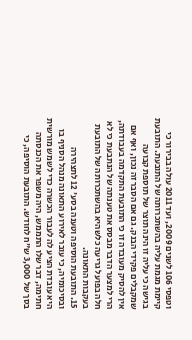וטפסי 106 לשנים 2009, ועד 2011 עולה בבירור כי קיימת מגמת עליה בהשתכרותה של התובעת. התובעת בגישה כי עליה זו הינה תוצר של תוספת קבועה שמקבלים פקידי הבנק. גם אם הסבר זה נכון, ואף אם אין להסיק מעובדה זו כי התובעת התקדמה בעבודתה, הרי למצער הדבר מבסס את טענתה של הנתבעת כי לא חלה בפועל גריעה כלשהיא בהשתכרותה של התובעת בעקבות התאונה.
15. התובעת הוסיפה וטענה בסע' 12 לתצהירה ובסיכומיה, כי עובר לאירוע התאונה מנהל הסניף בו היא עובדת הציע לה לעבור הכשרה כדי לשמש מורשית חתימה, דבר שלו התממש, היה משפר את הכנסתה בסך של 3,000 ש"ח לחודש. התובעת הוסיפה, כי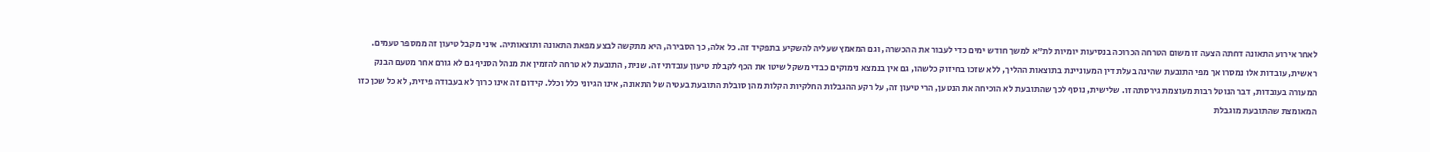לאחר אירוע התאונה דחתה הצעה זו משום הטרחה הכרוכה בנסיעות יומיות לת"א למשך חודש ימים כדי לעבור את ההכשרה, וגם המאמץ שעליה להשקיע בתפקיד זה. כל אלה, כך הסבירה, היא מתקשה לבצע מפאת התאונה ותוצאותיה. איני מקבל טיעון זה ממספר טעמים. ראשית, עובדות אלו נמסרו אך מפי התובעת שהינה בעלת דין המעוניינת בתוצאות ההליך, ללא שזכו בחיזוק כלשהו, גם אין בנמצא נימוקים כבדי משקל שיטו את הכף לקבלת טיעון עובדתי זה. שנית, התובעת לא טרחה להזמין את מנהל הסניף גם לא גורם אחר מטעם הבנק המעורה בעובדות, דבר הנוטל רבות מעוצמת גירסתה זו. שלישית, נוסף לכך שהתובעת לא הוכיחה את הנטען, הרי טיעון זה, על רקע ההגבלות החלקיות הקלות מהן סובלת התובעת בעטיה של התאונה, אינו הגיוני כלל וכלל. קידום זה אינו כרוך לא בעבודה פיזית, לא כל שכן כזו המאומצת שהתובעת מוגבלת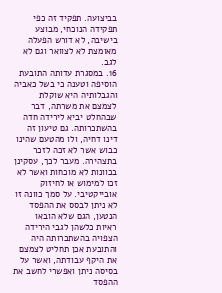בביצועה. תפקיד זה כפי תפקידה הנוכחי, מבוצע בישיבה, לא דורש הפעלה מאומצת לא לצוואר וגם לא לגב.
16. במסגרת עדותה התובעת הוסיפה וטענה כי בשל כאביה והגבלותיה היא שוקלת לצמצם את משרתה, דבר שבהחלט יביא לירידה חדה בהשתכרותה. גם טיעון זה דינו דחיה, ולו מהטעם שהינו כבוש אשר לא זכה לזכר בתצהירה. מעבר לכך, עסקינן בכוונות לא מוכחות ואשר לא זכו למימוש או לחיזוק אובייקטיבי. על סמך כוונה זו לא ניתן לבסס את ההפסד הנטען, הגם שלא הובאו ראיות כלשהן לגבי הירידה הצפויה בהשתכרותה היה והתובעת אכן תחליט לצמצם את היקף עבודתה, ואשר על בסיסה ניתן ואפשרי לחשב את ההפסד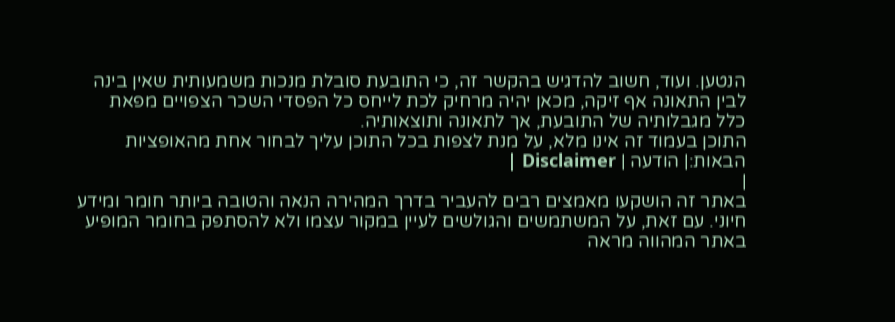הנטען. ועוד, חשוב להדגיש בהקשר זה, כי התובעת סובלת מנכות משמעותית שאין בינה לבין התאונה אף זיקה, מכאן יהיה מרחיק לכת לייחס כל הפסדי השכר הצפויים מפאת כלל מגבלותיה של התובעת, אך לתאונה ותוצאותיה.
התוכן בעמוד זה אינו מלא, על מנת לצפות בכל התוכן עליך לבחור אחת מהאופציות הבאות:| הודעה | Disclaimer |
|
באתר זה הושקעו מאמצים רבים להעביר בדרך המהירה הנאה והטובה ביותר חומר ומידע חיוני. עם זאת, על המשתמשים והגולשים לעיין במקור עצמו ולא להסתפק בחומר המופיע באתר המהווה מראה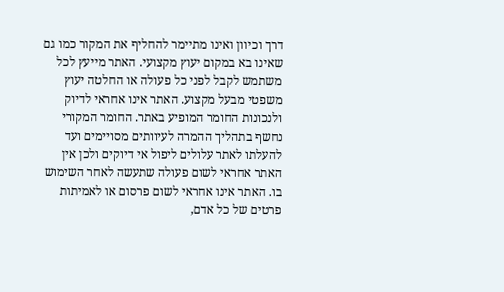דרך וכיוון ואינו מתיימר להחליף את המקור כמו גם שאינו בא במקום יעוץ מקצועי. האתר מייעץ לכל משתמש לקבל לפני כל פעולה או החלטה יעוץ משפטי מבעל מקצוע. האתר אינו אחראי לדיוק ולנכונות החומר המופיע באתר. החומר המקורי נחשף בתהליך ההמרה לעיוותים מסויימים ועד להעלתו לאתר עלולים ליפול אי דיוקים ולכן אין האתר אחראי לשום פעולה שתעשה לאחר השימוש בו. האתר אינו אחראי לשום פרסום או לאמיתות פרטים של כל אדם,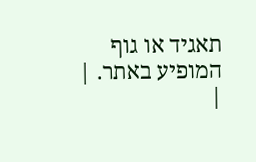תאגיד או גוף המופיע באתר. |
|